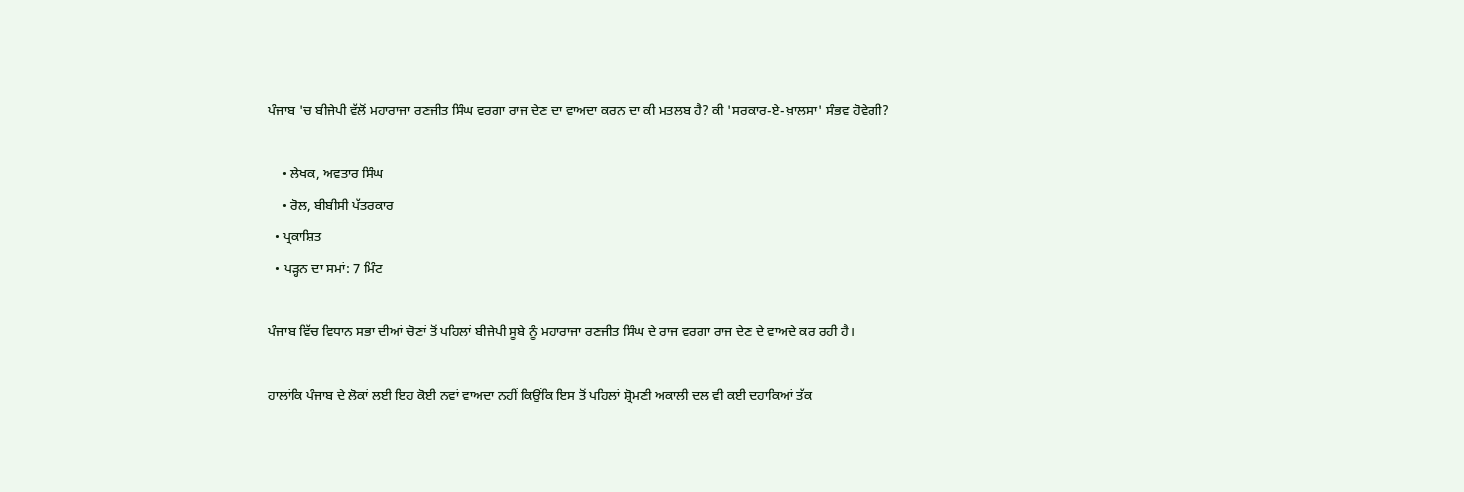ਪੰਜਾਬ 'ਚ ਬੀਜੇਪੀ ਵੱਲੋਂ ਮਹਾਰਾਜਾ ਰਣਜੀਤ ਸਿੰਘ ਵਰਗਾ ਰਾਜ ਦੇਣ ਦਾ ਵਾਅਦਾ ਕਰਨ ਦਾ ਕੀ ਮਤਲਬ ਹੈ? ਕੀ 'ਸਰਕਾਰ-ਏ-ਖ਼ਾਲਸਾ' ਸੰਭਵ ਹੋਵੇਗੀ?

    • ਲੇਖਕ, ਅਵਤਾਰ ਸਿੰਘ
    • ਰੋਲ, ਬੀਬੀਸੀ ਪੱਤਰਕਾਰ
  • ਪ੍ਰਕਾਸ਼ਿਤ
  • ਪੜ੍ਹਨ ਦਾ ਸਮਾਂ: 7 ਮਿੰਟ

ਪੰਜਾਬ ਵਿੱਚ ਵਿਧਾਨ ਸਭਾ ਦੀਆਂ ਚੋਣਾਂ ਤੋਂ ਪਹਿਲਾਂ ਬੀਜੇਪੀ ਸੂਬੇ ਨੂੰ ਮਹਾਰਾਜਾ ਰਣਜੀਤ ਸਿੰਘ ਦੇ ਰਾਜ ਵਰਗਾ ਰਾਜ ਦੇਣ ਦੇ ਵਾਅਦੇ ਕਰ ਰਹੀ ਹੈ।

ਹਾਲਾਂਕਿ ਪੰਜਾਬ ਦੇ ਲੋਕਾਂ ਲਈ ਇਹ ਕੋਈ ਨਵਾਂ ਵਾਅਦਾ ਨਹੀਂ ਕਿਉਂਕਿ ਇਸ ਤੋਂ ਪਹਿਲਾਂ ਸ਼੍ਰੋਮਣੀ ਅਕਾਲੀ ਦਲ ਵੀ ਕਈ ਦਹਾਕਿਆਂ ਤੱਕ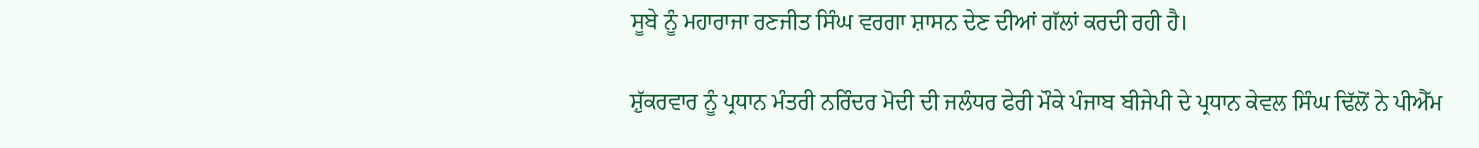ਸੂਬੇ ਨੂੰ ਮਹਾਰਾਜਾ ਰਣਜੀਤ ਸਿੰਘ ਵਰਗਾ ਸ਼ਾਸਨ ਦੇਣ ਦੀਆਂ ਗੱਲਾਂ ਕਰਦੀ ਰਹੀ ਹੈ।

ਸ਼ੁੱਕਰਵਾਰ ਨੂੰ ਪ੍ਰਧਾਨ ਮੰਤਰੀ ਨਰਿੰਦਰ ਮੋਦੀ ਦੀ ਜਲੰਧਰ ਫੇਰੀ ਮੌਕੇ ਪੰਜਾਬ ਬੀਜੇਪੀ ਦੇ ਪ੍ਰਧਾਨ ਕੇਵਲ ਸਿੰਘ ਢਿੱਲੋਂ ਨੇ ਪੀਐੱਮ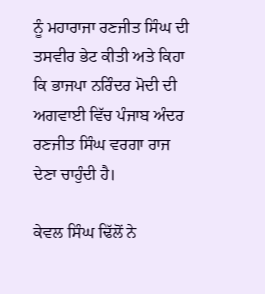ਨੂੰ ਮਹਾਰਾਜਾ ਰਣਜੀਤ ਸਿੰਘ ਦੀ ਤਸਵੀਰ ਭੇਟ ਕੀਤੀ ਅਤੇ ਕਿਹਾ ਕਿ ਭਾਜਪਾ ਨਰਿੰਦਰ ਮੋਦੀ ਦੀ ਅਗਵਾਈ ਵਿੱਚ ਪੰਜਾਬ ਅੰਦਰ ਰਣਜੀਤ ਸਿੰਘ ਵਰਗਾ ਰਾਜ ਦੇਣਾ ਚਾਹੁੰਦੀ ਹੈ।

ਕੇਵਲ ਸਿੰਘ ਢਿੱਲੋਂ ਨੇ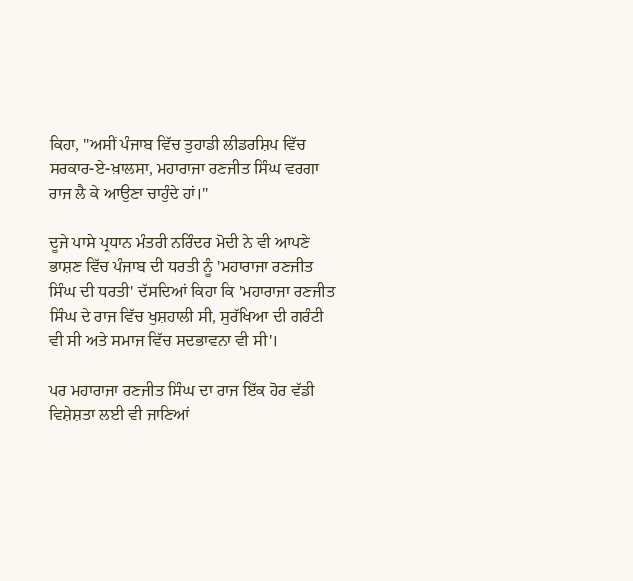ਕਿਹਾ, "ਅਸੀਂ ਪੰਜਾਬ ਵਿੱਚ ਤੁਹਾਡੀ ਲੀਡਰਸ਼ਿਪ ਵਿੱਚ ਸਰਕਾਰ-ਏ-ਖ਼ਾਲਸਾ, ਮਹਾਰਾਜਾ ਰਣਜੀਤ ਸਿੰਘ ਵਰਗਾ ਰਾਜ ਲੈ ਕੇ ਆਉਣਾ ਚਾਹੁੰਦੇ ਹਾਂ।"

ਦੂਜੇ ਪਾਸੇ ਪ੍ਰਧਾਨ ਮੰਤਰੀ ਨਰਿੰਦਰ ਮੋਦੀ ਨੇ ਵੀ ਆਪਣੇ ਭਾਸ਼ਣ ਵਿੱਚ ਪੰਜਾਬ ਦੀ ਧਰਤੀ ਨੂੰ 'ਮਹਾਰਾਜਾ ਰਣਜੀਤ ਸਿੰਘ ਦੀ ਧਰਤੀ' ਦੱਸਦਿਆਂ ਕਿਹਾ ਕਿ 'ਮਹਾਰਾਜਾ ਰਣਜੀਤ ਸਿੰਘ ਦੇ ਰਾਜ ਵਿੱਚ ਖੁਸ਼ਹਾਲੀ ਸੀ, ਸੁਰੱਖਿਆ ਦੀ ਗਰੰਟੀ ਵੀ ਸੀ ਅਤੇ ਸਮਾਜ ਵਿੱਚ ਸਦਭਾਵਨਾ ਵੀ ਸੀ'।

ਪਰ ਮਹਾਰਾਜਾ ਰਣਜੀਤ ਸਿੰਘ ਦਾ ਰਾਜ ਇੱਕ ਹੋਰ ਵੱਡੀ ਵਿਸ਼ੇਸ਼ਤਾ ਲਈ ਵੀ ਜਾਣਿਆਂ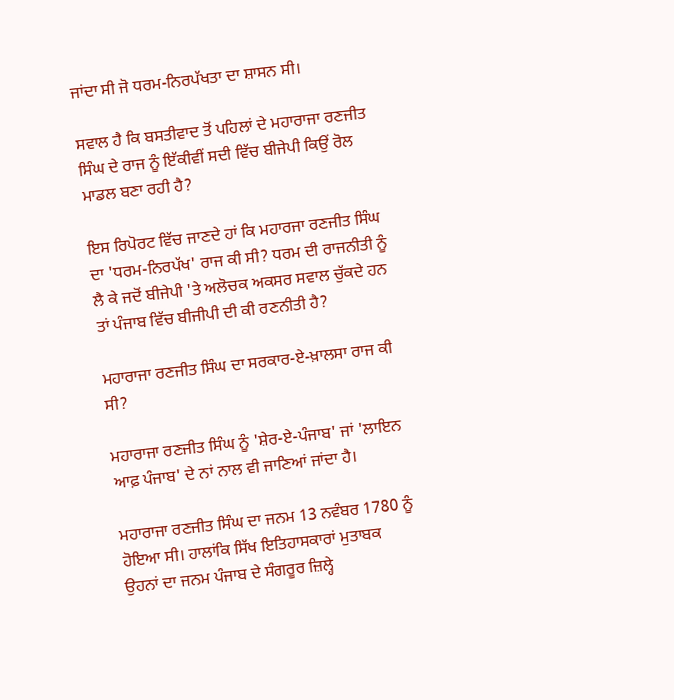ਜਾਂਦਾ ਸੀ ਜੋ ਧਰਮ-ਨਿਰਪੱਖਤਾ ਦਾ ਸ਼ਾਸਨ ਸੀ।

ਸਵਾਲ ਹੈ ਕਿ ਬਸਤੀਵਾਦ ਤੋਂ ਪਹਿਲਾਂ ਦੇ ਮਹਾਰਾਜਾ ਰਣਜੀਤ ਸਿੰਘ ਦੇ ਰਾਜ ਨੂੰ ਇੱਕੀਵੀਂ ਸਦੀ ਵਿੱਚ ਬੀਜੇਪੀ ਕਿਉਂ ਰੋਲ ਮਾਡਲ ਬਣਾ ਰਹੀ ਹੈ?

ਇਸ ਰਿਪੋਰਟ ਵਿੱਚ ਜਾਣਦੇ ਹਾਂ ਕਿ ਮਹਾਰਜਾ ਰਣਜੀਤ ਸਿੰਘ ਦਾ 'ਧਰਮ-ਨਿਰਪੱਖ' ਰਾਜ ਕੀ ਸੀ? ਧਰਮ ਦੀ ਰਾਜਨੀਤੀ ਨੂੰ ਲੈ ਕੇ ਜਦੋਂ ਬੀਜੇਪੀ 'ਤੇ ਅਲੋਚਕ ਅਕਸਰ ਸਵਾਲ ਚੁੱਕਦੇ ਹਨ ਤਾਂ ਪੰਜਾਬ ਵਿੱਚ ਬੀਜੀਪੀ ਦੀ ਕੀ ਰਣਨੀਤੀ ਹੈ?

ਮਹਾਰਾਜਾ ਰਣਜੀਤ ਸਿੰਘ ਦਾ ਸਰਕਾਰ-ਏ-ਖ਼ਾਲਸਾ ਰਾਜ ਕੀ ਸੀ?

ਮਹਾਰਾਜਾ ਰਣਜੀਤ ਸਿੰਘ ਨੂੰ 'ਸ਼ੇਰ-ਏ-ਪੰਜਾਬ' ਜਾਂ 'ਲਾਇਨ ਆਫ਼ ਪੰਜਾਬ' ਦੇ ਨਾਂ ਨਾਲ ਵੀ ਜਾਣਿਆਂ ਜਾਂਦਾ ਹੈ।

ਮਹਾਰਾਜਾ ਰਣਜੀਤ ਸਿੰਘ ਦਾ ਜਨਮ 13 ਨਵੰਬਰ 1780 ਨੂੰ ਹੋਇਆ ਸੀ। ਹਾਲਾਂਕਿ ਸਿੱਖ ਇਤਿਹਾਸਕਾਰਾਂ ਮੁਤਾਬਕ ਉਹਨਾਂ ਦਾ ਜਨਮ ਪੰਜਾਬ ਦੇ ਸੰਗਰੂਰ ਜ਼ਿਲ੍ਹੇ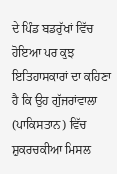ਦੇ ਪਿੰਡ ਬਡਰੁੱਖਾਂ ਵਿੱਚ ਹੋਇਆ ਪਰ ਕੁਝ ਇਤਿਹਾਸਕਾਰਾਂ ਦਾ ਕਹਿਣਾ ਹੈ ਕਿ ਉਹ ਗੁੱਜਰਾਂਵਾਲਾ (ਪਾਕਿਸਤਾਨ) ਵਿੱਚ ਸ਼ੁਕਰਚਕੀਆ ਮਿਸਲ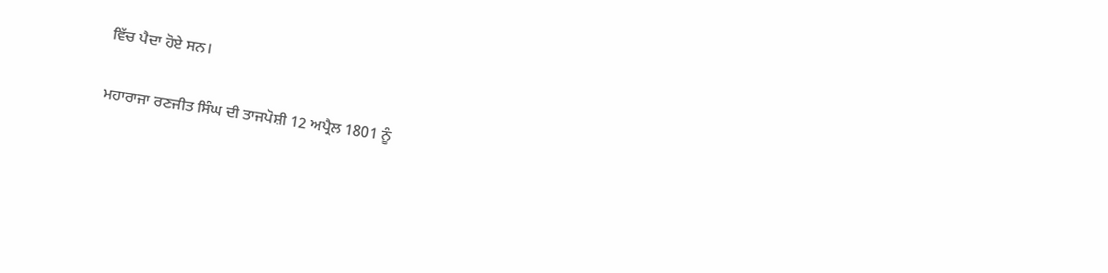ਵਿੱਚ ਪੈਦਾ ਹੋਏ ਸਨ।

ਮਹਾਰਾਜਾ ਰਣਜੀਤ ਸਿੰਘ ਦੀ ਤਾਜਪੋਸ਼ੀ 12 ਅਪ੍ਰੈਲ 1801 ਨੂੰ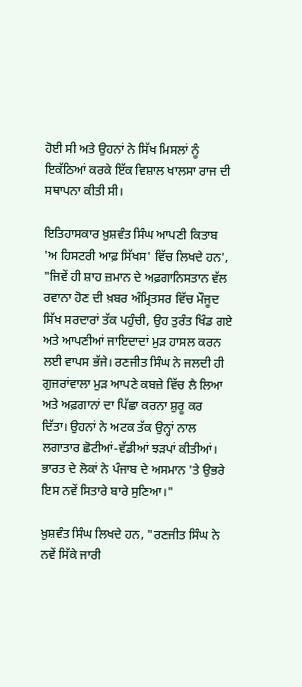ਹੋਈ ਸੀ ਅਤੇ ਉਹਨਾਂ ਨੇ ਸਿੱਖ ਮਿਸਲਾਂ ਨੂੰ ਇਕੱਠਿਆਂ ਕਰਕੇ ਇੱਕ ਵਿਸ਼ਾਲ ਖਾਲਸਾ ਰਾਜ ਦੀ ਸਥਾਪਨਾ ਕੀਤੀ ਸੀ।

ਇਤਿਹਾਸਕਾਰ ਖ਼ੁਸ਼ਵੰਤ ਸਿੰਘ ਆਪਣੀ ਕਿਤਾਬ 'ਅ ਹਿਸਟਰੀ ਆਫ਼ ਸਿੱਖਸ' ਵਿੱਚ ਲਿਖਦੇ ਹਨ', "ਜਿਵੇਂ ਹੀ ਸ਼ਾਹ ਜ਼ਮਾਨ ਦੇ ਅਫ਼ਗਾਨਿਸਤਾਨ ਵੱਲ ਰਵਾਨਾ ਹੋਣ ਦੀ ਖ਼ਬਰ ਅੰਮ੍ਰਿਤਸਰ ਵਿੱਚ ਮੌਜੂਦ ਸਿੱਖ ਸਰਦਾਰਾਂ ਤੱਕ ਪਹੁੰਚੀ, ਉਹ ਤੁਰੰਤ ਖਿੰਡ ਗਏ ਅਤੇ ਆਪਣੀਆਂ ਜਾਇਦਾਦਾਂ ਮੁੜ ਹਾਸਲ ਕਰਨ ਲਈ ਵਾਪਸ ਭੱਜੇ। ਰਣਜੀਤ ਸਿੰਘ ਨੇ ਜਲਦੀ ਹੀ ਗੁਜਰਾਂਵਾਲਾ ਮੁੜ ਆਪਣੇ ਕਬਜ਼ੇ ਵਿੱਚ ਲੈ ਲਿਆ ਅਤੇ ਅਫ਼ਗਾਨਾਂ ਦਾ ਪਿੱਛਾ ਕਰਨਾ ਸ਼ੁਰੂ ਕਰ ਦਿੱਤਾ। ਉਹਨਾਂ ਨੇ ਅਟਕ ਤੱਕ ਉਨ੍ਹਾਂ ਨਾਲ ਲਗਾਤਾਰ ਛੋਟੀਆਂ-ਵੱਡੀਆਂ ਝੜਪਾਂ ਕੀਤੀਆਂ। ਭਾਰਤ ਦੇ ਲੋਕਾਂ ਨੇ ਪੰਜਾਬ ਦੇ ਅਸਮਾਨ 'ਤੇ ਉਭਰੇ ਇਸ ਨਵੇਂ ਸਿਤਾਰੇ ਬਾਰੇ ਸੁਣਿਆ।"

ਖ਼ੁਸ਼ਵੰਤ ਸਿੰਘ ਲਿਖਦੇ ਹਨ, "ਰਣਜੀਤ ਸਿੰਘ ਨੇ ਨਵੇਂ ਸਿੱਕੇ ਜਾਰੀ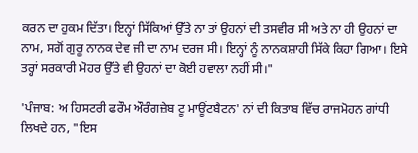ਕਰਨ ਦਾ ਹੁਕਮ ਦਿੱਤਾ। ਇਨ੍ਹਾਂ ਸਿੱਕਿਆਂ ਉੱਤੇ ਨਾ ਤਾਂ ਉਹਨਾਂ ਦੀ ਤਸਵੀਰ ਸੀ ਅਤੇ ਨਾ ਹੀ ਉਹਨਾਂ ਦਾ ਨਾਮ, ਸਗੋਂ ਗੁਰੂ ਨਾਨਕ ਦੇਵ ਜੀ ਦਾ ਨਾਮ ਦਰਜ ਸੀ। ਇਨ੍ਹਾਂ ਨੂੰ ਨਾਨਕਸ਼ਾਹੀ ਸਿੱਕੇ ਕਿਹਾ ਗਿਆ। ਇਸੇ ਤਰ੍ਹਾਂ ਸਰਕਾਰੀ ਮੋਹਰ ਉੱਤੇ ਵੀ ਉਹਨਾਂ ਦਾ ਕੋਈ ਹਵਾਲਾ ਨਹੀਂ ਸੀ।"

'ਪੰਜਾਬ: ਅ ਹਿਸਟਰੀ ਫਰੌਮ ਔਰੰਗਜ਼ੇਬ ਟੂ ਮਾਊਂਟਬੈਟਨ' ਨਾਂ ਦੀ ਕਿਤਾਬ ਵਿੱਚ ਰਾਜਮੋਹਨ ਗਾਂਧੀ ਲਿਖਦੇ ਹਨ, "ਇਸ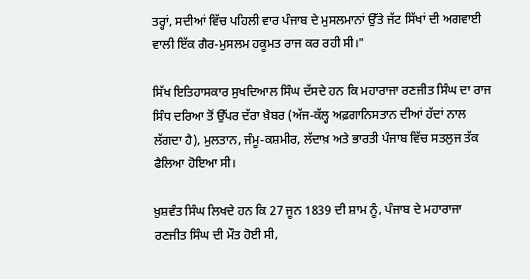ਤਰ੍ਹਾਂ, ਸਦੀਆਂ ਵਿੱਚ ਪਹਿਲੀ ਵਾਰ ਪੰਜਾਬ ਦੇ ਮੁਸਲਮਾਨਾਂ ਉੱਤੇ ਜੱਟ ਸਿੱਖਾਂ ਦੀ ਅਗਵਾਈ ਵਾਲੀ ਇੱਕ ਗੈਰ-ਮੁਸਲਮ ਹਕੂਮਤ ਰਾਜ ਕਰ ਰਹੀ ਸੀ।"

ਸਿੱਖ ਇਤਿਹਾਸਕਾਰ ਸੁਖਦਿਆਲ ਸਿੰਘ ਦੱਸਦੇ ਹਨ ਕਿ ਮਹਾਰਾਜਾ ਰਣਜੀਤ ਸਿੰਘ ਦਾ ਰਾਜ ਸਿੰਧ ਦਰਿਆ ਤੋਂ ਉੱਪਰ ਦੱਰਾ ਖ਼ੈਬਰ (ਅੱਜ-ਕੱਲ੍ਹ ਅਫ਼ਗਾਨਿਸਤਾਨ ਦੀਆਂ ਹੱਦਾਂ ਨਾਲ ਲੱਗਦਾ ਹੈ), ਮੁਲਤਾਨ, ਜੰਮੂ-ਕਸ਼ਮੀਰ, ਲੱਦਾਖ਼ ਅਤੇ ਭਾਰਤੀ ਪੰਜਾਬ ਵਿੱਚ ਸਤਲੁਜ ਤੱਕ ਫੈਲਿਆ ਹੋਇਆ ਸੀ।

ਖ਼ੁਸ਼ਵੰਤ ਸਿੰਘ ਲਿਖਦੇ ਹਨ ਕਿ 27 ਜੂਨ 1839 ਦੀ ਸ਼ਾਮ ਨੂੰ, ਪੰਜਾਬ ਦੇ ਮਹਾਰਾਜਾ ਰਣਜੀਤ ਸਿੰਘ ਦੀ ਮੌਤ ਹੋਈ ਸੀ,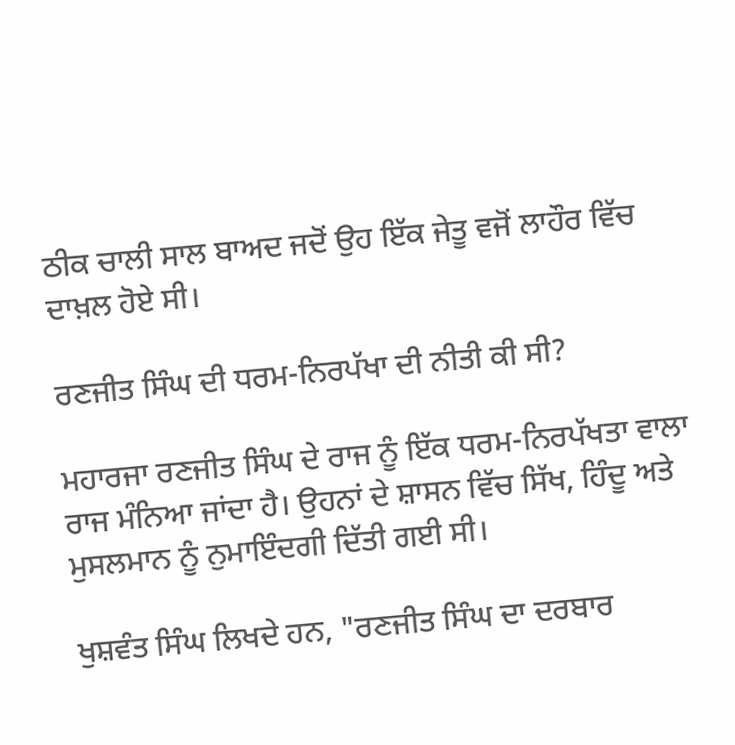ਠੀਕ ਚਾਲੀ ਸਾਲ ਬਾਅਦ ਜਦੋਂ ਉਹ ਇੱਕ ਜੇਤੂ ਵਜੋਂ ਲਾਹੌਰ ਵਿੱਚ ਦਾਖ਼ਲ ਹੋਏ ਸੀ।

ਰਣਜੀਤ ਸਿੰਘ ਦੀ ਧਰਮ-ਨਿਰਪੱਖਾ ਦੀ ਨੀਤੀ ਕੀ ਸੀ?

ਮਹਾਰਜਾ ਰਣਜੀਤ ਸਿੰਘ ਦੇ ਰਾਜ ਨੂੰ ਇੱਕ ਧਰਮ-ਨਿਰਪੱਖਤਾ ਵਾਲਾ ਰਾਜ ਮੰਨਿਆ ਜਾਂਦਾ ਹੈ। ਉਹਨਾਂ ਦੇ ਸ਼ਾਸਨ ਵਿੱਚ ਸਿੱਖ, ਹਿੰਦੂ ਅਤੇ ਮੁਸਲਮਾਨ ਨੂੰ ਨੁਮਾਇੰਦਗੀ ਦਿੱਤੀ ਗਈ ਸੀ।

ਖੁਸ਼ਵੰਤ ਸਿੰਘ ਲਿਖਦੇ ਹਨ, "ਰਣਜੀਤ ਸਿੰਘ ਦਾ ਦਰਬਾਰ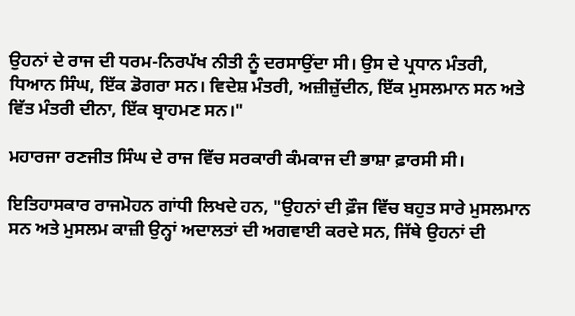ਉਹਨਾਂ ਦੇ ਰਾਜ ਦੀ ਧਰਮ-ਨਿਰਪੱਖ ਨੀਤੀ ਨੂੰ ਦਰਸਾਉਂਦਾ ਸੀ। ਉਸ ਦੇ ਪ੍ਰਧਾਨ ਮੰਤਰੀ, ਧਿਆਨ ਸਿੰਘ, ਇੱਕ ਡੋਗਰਾ ਸਨ। ਵਿਦੇਸ਼ ਮੰਤਰੀ, ਅਜ਼ੀਜ਼ੁੱਦੀਨ, ਇੱਕ ਮੁਸਲਮਾਨ ਸਨ ਅਤੇ ਵਿੱਤ ਮੰਤਰੀ ਦੀਨਾ, ਇੱਕ ਬ੍ਰਾਹਮਣ ਸਨ।"

ਮਹਾਰਜਾ ਰਣਜੀਤ ਸਿੰਘ ਦੇ ਰਾਜ ਵਿੱਚ ਸਰਕਾਰੀ ਕੰਮਕਾਜ ਦੀ ਭਾਸ਼ਾ ਫ਼ਾਰਸੀ ਸੀ।

ਇਤਿਹਾਸਕਾਰ ਰਾਜਮੋਹਨ ਗਾਂਧੀ ਲਿਖਦੇ ਹਨ, "ਉਹਨਾਂ ਦੀ ਫ਼ੌਜ ਵਿੱਚ ਬਹੁਤ ਸਾਰੇ ਮੁਸਲਮਾਨ ਸਨ ਅਤੇ ਮੁਸਲਮ ਕਾਜ਼ੀ ਉਨ੍ਹਾਂ ਅਦਾਲਤਾਂ ਦੀ ਅਗਵਾਈ ਕਰਦੇ ਸਨ, ਜਿੱਥੇ ਉਹਨਾਂ ਦੀ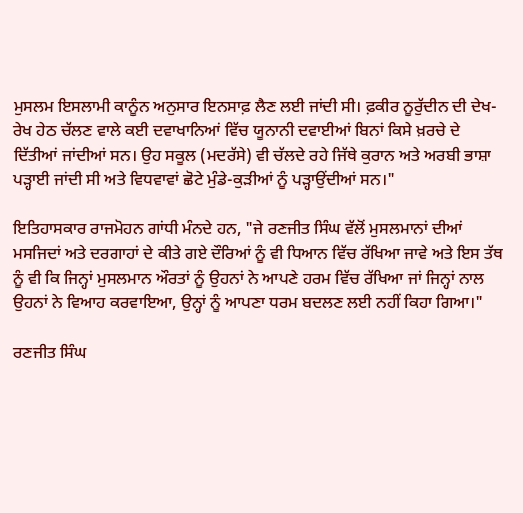ਮੁਸਲਮ ਇਸਲਾਮੀ ਕਾਨੂੰਨ ਅਨੁਸਾਰ ਇਨਸਾਫ਼ ਲੈਣ ਲਈ ਜਾਂਦੀ ਸੀ। ਫ਼ਕੀਰ ਨੂਰੁੱਦੀਨ ਦੀ ਦੇਖ-ਰੇਖ ਹੇਠ ਚੱਲਣ ਵਾਲੇ ਕਈ ਦਵਾਖਾਨਿਆਂ ਵਿੱਚ ਯੂਨਾਨੀ ਦਵਾਈਆਂ ਬਿਨਾਂ ਕਿਸੇ ਖ਼ਰਚੇ ਦੇ ਦਿੱਤੀਆਂ ਜਾਂਦੀਆਂ ਸਨ। ਉਹ ਸਕੂਲ (ਮਦਰੱਸੇ) ਵੀ ਚੱਲਦੇ ਰਹੇ ਜਿੱਥੇ ਕੁਰਾਨ ਅਤੇ ਅਰਬੀ ਭਾਸ਼ਾ ਪੜ੍ਹਾਈ ਜਾਂਦੀ ਸੀ ਅਤੇ ਵਿਧਵਾਵਾਂ ਛੋਟੇ ਮੁੰਡੇ-ਕੁੜੀਆਂ ਨੂੰ ਪੜ੍ਹਾਉਂਦੀਆਂ ਸਨ।"

ਇਤਿਹਾਸਕਾਰ ਰਾਜਮੋਹਨ ਗਾਂਧੀ ਮੰਨਦੇ ਹਨ, "ਜੇ ਰਣਜੀਤ ਸਿੰਘ ਵੱਲੋਂ ਮੁਸਲਮਾਨਾਂ ਦੀਆਂ ਮਸਜਿਦਾਂ ਅਤੇ ਦਰਗਾਹਾਂ ਦੇ ਕੀਤੇ ਗਏ ਦੌਰਿਆਂ ਨੂੰ ਵੀ ਧਿਆਨ ਵਿੱਚ ਰੱਖਿਆ ਜਾਵੇ ਅਤੇ ਇਸ ਤੱਥ ਨੂੰ ਵੀ ਕਿ ਜਿਨ੍ਹਾਂ ਮੁਸਲਮਾਨ ਔਰਤਾਂ ਨੂੰ ਉਹਨਾਂ ਨੇ ਆਪਣੇ ਹਰਮ ਵਿੱਚ ਰੱਖਿਆ ਜਾਂ ਜਿਨ੍ਹਾਂ ਨਾਲ ਉਹਨਾਂ ਨੇ ਵਿਆਹ ਕਰਵਾਇਆ, ਉਨ੍ਹਾਂ ਨੂੰ ਆਪਣਾ ਧਰਮ ਬਦਲਣ ਲਈ ਨਹੀਂ ਕਿਹਾ ਗਿਆ।"

ਰਣਜੀਤ ਸਿੰਘ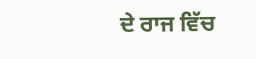ਦੇ ਰਾਜ ਵਿੱਚ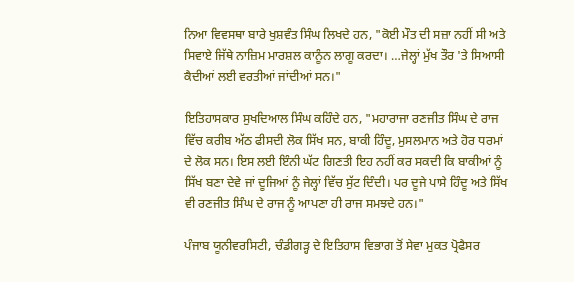ਨਿਆ ਵਿਵਸਥਾ ਬਾਰੇ ਖੁਸ਼ਵੰਤ ਸਿੰਘ ਲਿਖਦੇ ਹਨ, "ਕੋਈ ਮੌਤ ਦੀ ਸਜ਼ਾ ਨਹੀਂ ਸੀ ਅਤੇ ਸਿਵਾਏ ਜਿੱਥੇ ਨਾਜ਼ਿਮ ਮਾਰਸ਼ਲ ਕਾਨੂੰਨ ਲਾਗੂ ਕਰਦਾ। …ਜੇਲ੍ਹਾਂ ਮੁੱਖ ਤੌਰ 'ਤੇ ਸਿਆਸੀ ਕੈਦੀਆਂ ਲਈ ਵਰਤੀਆਂ ਜਾਂਦੀਆਂ ਸਨ।"

ਇਤਿਹਾਸਕਾਰ ਸੁਖਦਿਆਲ ਸਿੰਘ ਕਹਿੰਦੇ ਹਨ, "ਮਹਾਰਾਜਾ ਰਣਜੀਤ ਸਿੰਘ ਦੇ ਰਾਜ ਵਿੱਚ ਕਰੀਬ ਅੱਠ ਫੀਸਦੀ ਲੋਕ ਸਿੱਖ ਸਨ, ਬਾਕੀ ਹਿੰਦੂ, ਮੁਸਲਮਾਨ ਅਤੇ ਹੋਰ ਧਰਮਾਂ ਦੇ ਲੋਕ ਸਨ। ਇਸ ਲਈ ਇੰਨੀ ਘੱਟ ਗਿਣਤੀ ਇਹ ਨਹੀਂ ਕਰ ਸਕਦੀ ਕਿ ਬਾਕੀਆਂ ਨੂੰ ਸਿੱਖ ਬਣਾ ਦੇਵੇ ਜਾਂ ਦੂਜਿਆਂ ਨੂੰ ਜੇਲ੍ਹਾਂ ਵਿੱਚ ਸੁੱਟ ਦਿੰਦੀ। ਪਰ ਦੂਜੇ ਪਾਸੇ ਹਿੰਦੂ ਅਤੇ ਸਿੱਖ ਵੀ ਰਣਜੀਤ ਸਿੰਘ ਦੇ ਰਾਜ ਨੂੰ ਆਪਣਾ ਹੀ ਰਾਜ ਸਮਝਦੇ ਹਨ।"

ਪੰਜਾਬ ਯੂਨੀਵਰਸਿਟੀ, ਚੰਡੀਗੜ੍ਹ ਦੇ ਇਤਿਹਾਸ ਵਿਭਾਗ ਤੋਂ ਸੇਵਾ ਮੁਕਤ ਪ੍ਰੋਫੈਸਰ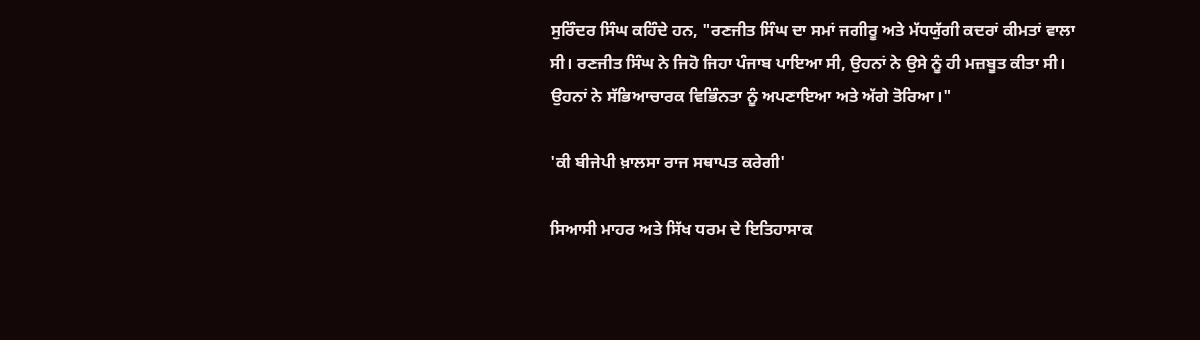ਸੁਰਿੰਦਰ ਸਿੰਘ ਕਹਿੰਦੇ ਹਨ, "ਰਣਜੀਤ ਸਿੰਘ ਦਾ ਸਮਾਂ ਜਗੀਰੂ ਅਤੇ ਮੱਧਯੁੱਗੀ ਕਦਰਾਂ ਕੀਮਤਾਂ ਵਾਲਾ ਸੀ। ਰਣਜੀਤ ਸਿੰਘ ਨੇ ਜਿਹੋ ਜਿਹਾ ਪੰਜਾਬ ਪਾਇਆ ਸੀ, ਉਹਨਾਂ ਨੇ ਉਸੇ ਨੂੰ ਹੀ ਮਜ਼ਬੂਤ ਕੀਤਾ ਸੀ। ਉਹਨਾਂ ਨੇ ਸੱਭਿਆਚਾਰਕ ਵਿਭਿੰਨਤਾ ਨੂੰ ਅਪਣਾਇਆ ਅਤੇ ਅੱਗੇ ਤੋਰਿਆ।"

'ਕੀ ਬੀਜੇਪੀ ਖ਼ਾਲਸਾ ਰਾਜ ਸਥਾਪਤ ਕਰੇਗੀ'

ਸਿਆਸੀ ਮਾਹਰ ਅਤੇ ਸਿੱਖ ਧਰਮ ਦੇ ਇਤਿਹਾਸਾਕ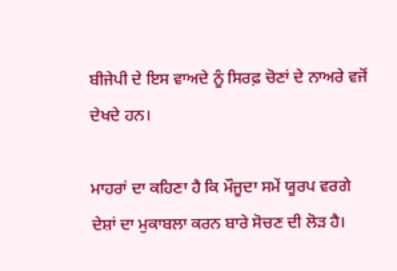ਬੀਜੇਪੀ ਦੇ ਇਸ ਵਾਅਦੇ ਨੂੰ ਸਿਰਫ਼ ਚੋਣਾਂ ਦੇ ਨਾਅਰੇ ਵਜੋਂ ਦੇਖਦੇ ਹਨ।

ਮਾਹਰਾਂ ਦਾ ਕਹਿਣਾ ਹੈ ਕਿ ਮੌਜੂਦਾ ਸਮੇਂ ਯੂਰਪ ਵਰਗੇ ਦੇਸ਼ਾਂ ਦਾ ਮੁਕਾਬਲਾ ਕਰਨ ਬਾਰੇ ਸੋਚਣ ਦੀ ਲੋੜ ਹੈ।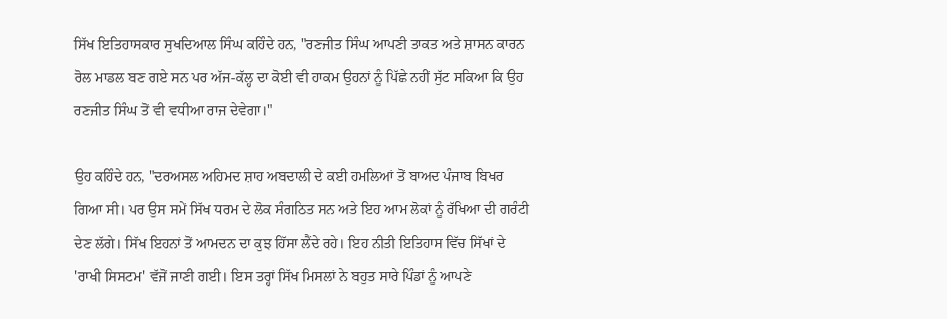ਸਿੱਖ ਇਤਿਹਾਸਕਾਰ ਸੁਖਦਿਆਲ ਸਿੰਘ ਕਹਿੰਦੇ ਹਨ, "ਰਣਜੀਤ ਸਿੰਘ ਆਪਣੀ ਤਾਕਤ ਅਤੇ ਸ਼ਾਸਨ ਕਾਰਨ ਰੋਲ ਮਾਡਲ ਬਣ ਗਏ ਸਨ ਪਰ ਅੱਜ-ਕੱਲ੍ਹ ਦਾ ਕੋਈ ਵੀ ਹਾਕਮ ਉਹਨਾਂ ਨੂੰ ਪਿੱਛੇ ਨਹੀਂ ਸੁੱਟ ਸਕਿਆ ਕਿ ਉਹ ਰਣਜੀਤ ਸਿੰਘ ਤੋਂ ਵੀ ਵਧੀਆ ਰਾਜ ਦੇਵੇਗਾ।"

ਉਹ ਕਹਿੰਦੇ ਹਨ, "ਦਰਅਸਲ ਅਹਿਮਦ ਸ਼ਾਹ ਅਬਦਾਲੀ ਦੇ ਕਈ ਹਮਲਿਆਂ ਤੋਂ ਬਾਅਦ ਪੰਜਾਬ ਬਿਖਰ ਗਿਆ ਸੀ। ਪਰ ਉਸ ਸਮੇਂ ਸਿੱਖ ਧਰਮ ਦੇ ਲੋਕ ਸੰਗਠਿਤ ਸਨ ਅਤੇ ਇਹ ਆਮ ਲੋਕਾਂ ਨੂੰ ਰੱਖਿਆ ਦੀ ਗਰੰਟੀ ਦੇਣ ਲੱਗੇ। ਸਿੱਖ ਇਹਨਾਂ ਤੋਂ ਆਮਦਨ ਦਾ ਕੁਝ ਹਿੱਸਾ ਲੈਂਦੇ ਰਹੇ। ਇਹ ਨੀਤੀ ਇਤਿਹਾਸ ਵਿੱਚ ਸਿੱਖਾਂ ਦੇ 'ਰਾਖੀ ਸਿਸਟਮ' ਵੱਜੋਂ ਜਾਣੀ ਗਈ। ਇਸ ਤਰ੍ਹਾਂ ਸਿੱਖ ਮਿਸਲਾਂ ਨੇ ਬਹੁਤ ਸਾਰੇ ਪਿੰਡਾਂ ਨੂੰ ਆਪਣੇ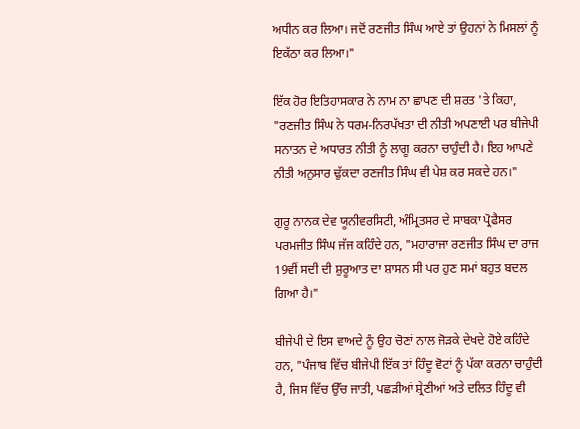ਅਧੀਨ ਕਰ ਲਿਆ। ਜਦੋਂ ਰਣਜੀਤ ਸਿੰਘ ਆਏ ਤਾਂ ਉਹਨਾਂ ਨੇ ਮਿਸਲਾਂ ਨੂੰ ਇਕੱਠਾ ਕਰ ਲਿਆ।"

ਇੱਕ ਹੋਰ ਇਤਿਹਾਸਕਾਰ ਨੇ ਨਾਮ ਨਾ ਛਾਪਣ ਦੀ ਸ਼ਰਤ 'ਤੇ ਕਿਹਾ, "ਰਣਜੀਤ ਸਿੰਘ ਨੇ ਧਰਮ-ਨਿਰਪੱਖਤਾ ਦੀ ਨੀਤੀ ਅਪਣਾਈ ਪਰ ਬੀਜੇਪੀ ਸਨਾਤਨ ਦੇ ਅਧਾਰਤ ਨੀਤੀ ਨੂੰ ਲਾਗੂ ਕਰਨਾ ਚਾਹੁੰਦੀ ਹੈ। ਇਹ ਆਪਣੇ ਨੀਤੀ ਅਨੁਸਾਰ ਢੁੱਕਦਾ ਰਣਜੀਤ ਸਿੰਘ ਵੀ ਪੇਸ਼ ਕਰ ਸਕਦੇ ਹਨ।"

ਗੁਰੂ ਨਾਨਕ ਦੇਵ ਯੂਨੀਵਰਸਿਟੀ, ਅੰਮ੍ਰਿਤਸਰ ਦੇ ਸਾਬਕਾ ਪ੍ਰੋਫੈਸਰ ਪਰਮਜੀਤ ਸਿੰਘ ਜੱਜ ਕਹਿੰਦੇ ਹਨ, "ਮਹਾਰਾਜਾ ਰਣਜੀਤ ਸਿੰਘ ਦਾ ਰਾਜ 19ਵੀਂ ਸਦੀ ਦੀ ਸ਼ੁਰੂਆਤ ਦਾ ਸ਼ਾਸਨ ਸੀ ਪਰ ਹੁਣ ਸਮਾਂ ਬਹੁਤ ਬਦਲ ਗਿਆ ਹੈ।"

ਬੀਜੇਪੀ ਦੇ ਇਸ ਵਾਅਦੇ ਨੂੰ ਉਹ ਚੋਣਾਂ ਨਾਲ ਜੋੜਕੇ ਦੇਖਦੇ ਹੋਏ ਕਹਿੰਦੇ ਹਨ, "ਪੰਜਾਬ ਵਿੱਚ ਬੀਜੇਪੀ ਇੱਕ ਤਾਂ ਹਿੰਦੂ ਵੋਟਾਂ ਨੂੰ ਪੱਕਾ ਕਰਨਾ ਚਾਹੁੰਦੀ ਹੈ, ਜਿਸ ਵਿੱਚ ਉੱਚ ਜਾਤੀ, ਪਛੜੀਆਂ ਸ਼੍ਰੇਣੀਆਂ ਅਤੇ ਦਲਿਤ ਹਿੰਦੂ ਵੀ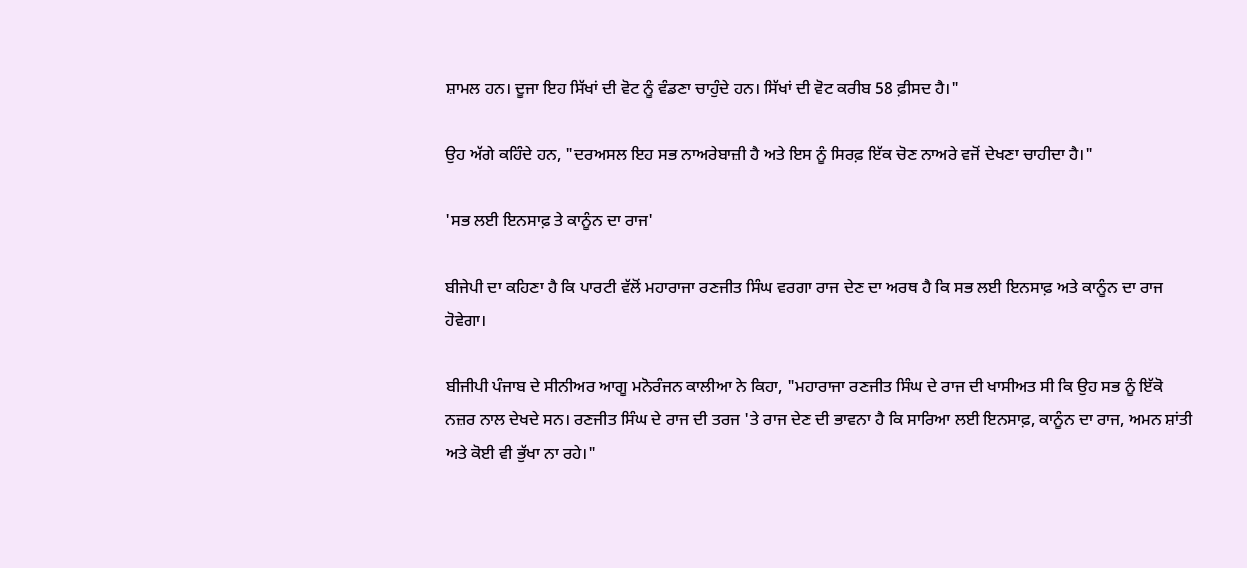ਸ਼ਾਮਲ ਹਨ। ਦੂਜਾ ਇਹ ਸਿੱਖਾਂ ਦੀ ਵੋਟ ਨੂੰ ਵੰਡਣਾ ਚਾਹੁੰਦੇ ਹਨ। ਸਿੱਖਾਂ ਦੀ ਵੋਟ ਕਰੀਬ 58 ਫ਼ੀਸਦ ਹੈ।"

ਉਹ ਅੱਗੇ ਕਹਿੰਦੇ ਹਨ, "ਦਰਅਸਲ ਇਹ ਸਭ ਨਾਅਰੇਬਾਜ਼ੀ ਹੈ ਅਤੇ ਇਸ ਨੂੰ ਸਿਰਫ਼ ਇੱਕ ਚੋਣ ਨਾਅਰੇ ਵਜੋਂ ਦੇਖਣਾ ਚਾਹੀਦਾ ਹੈ।"

'ਸਭ ਲਈ ਇਨਸਾਫ਼ ਤੇ ਕਾਨੂੰਨ ਦਾ ਰਾਜ'

ਬੀਜੇਪੀ ਦਾ ਕਹਿਣਾ ਹੈ ਕਿ ਪਾਰਟੀ ਵੱਲੋਂ ਮਹਾਰਾਜਾ ਰਣਜੀਤ ਸਿੰਘ ਵਰਗਾ ਰਾਜ ਦੇਣ ਦਾ ਅਰਥ ਹੈ ਕਿ ਸਭ ਲਈ ਇਨਸਾਫ਼ ਅਤੇ ਕਾਨੂੰਨ ਦਾ ਰਾਜ ਹੋਵੇਗਾ।

ਬੀਜੀਪੀ ਪੰਜਾਬ ਦੇ ਸੀਨੀਅਰ ਆਗੂ ਮਨੋਰੰਜਨ ਕਾਲੀਆ ਨੇ ਕਿਹਾ, "ਮਹਾਰਾਜਾ ਰਣਜੀਤ ਸਿੰਘ ਦੇ ਰਾਜ ਦੀ ਖਾਸੀਅਤ ਸੀ ਕਿ ਉਹ ਸਭ ਨੂੰ ਇੱਕੋ ਨਜ਼ਰ ਨਾਲ ਦੇਖਦੇ ਸਨ। ਰਣਜੀਤ ਸਿੰਘ ਦੇ ਰਾਜ ਦੀ ਤਰਜ 'ਤੇ ਰਾਜ ਦੇਣ ਦੀ ਭਾਵਨਾ ਹੈ ਕਿ ਸਾਰਿਆ ਲਈ ਇਨਸਾਫ਼, ਕਾਨੂੰਨ ਦਾ ਰਾਜ, ਅਮਨ ਸ਼ਾਂਤੀ ਅਤੇ ਕੋਈ ਵੀ ਭੁੱਖਾ ਨਾ ਰਹੇ।"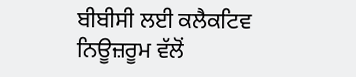ਬੀਬੀਸੀ ਲਈ ਕਲੈਕਟਿਵ ਨਿਊਜ਼ਰੂਮ ਵੱਲੋਂ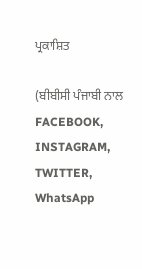ਪ੍ਰਕਾਸ਼ਿਤ

(ਬੀਬੀਸੀ ਪੰਜਾਬੀ ਨਾਲ FACEBOOK, INSTAGRAM, TWITTER, WhatsApp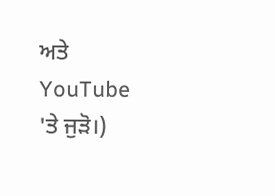ਅਤੇ YouTube 'ਤੇ ਜੁੜੋ।)